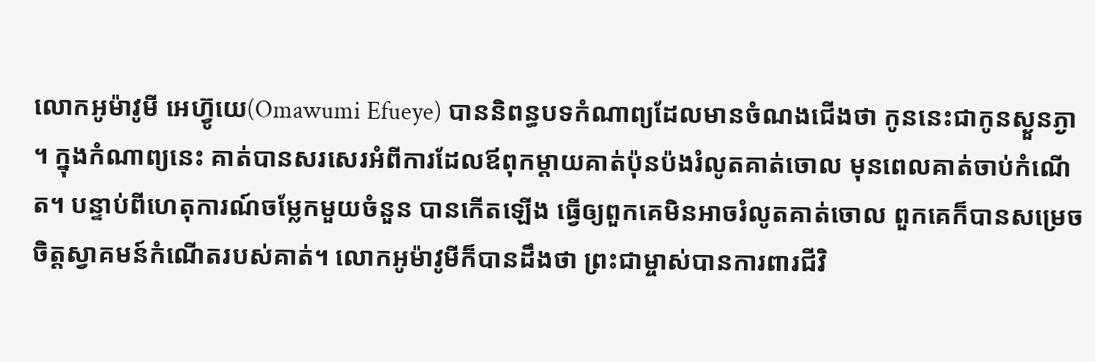លោកអូម៉ាវូមី អេហ្វ៊ូយេ(Omawumi Efueye) បាននិពន្ធបទកំណាព្យដែលមានចំណងជើងថា កូននេះជាកូនស្ងួនភ្ងា  ។ ក្នុងកំណាព្យនេះ គាត់បានសរសេរអំពីការដែលឪពុកម្តាយគាត់ប៉ុនប៉ងរំលូតគាត់ចោល មុនពេលគាត់ចាប់កំណើត។ បន្ទាប់ពីហេតុការណ៍ចម្លែកមួយចំនួន បានកើតឡើង ធ្វើឲ្យពួកគេមិនអាចរំលូតគាត់ចោល ពួកគេក៏បានសម្រេចចិត្តស្វាគមន៍កំណើតរបស់គាត់។ លោកអូម៉ាវូមីក៏បានដឹងថា ព្រះជាម្ចាស់បានការពារជីវិ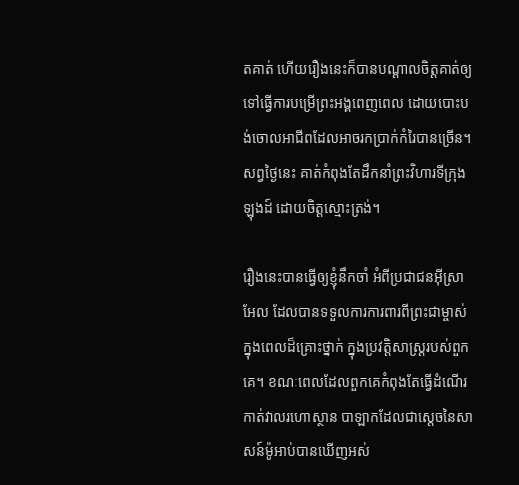តគាត់ ហើយរឿងនេះក៏បានបណ្តាលចិត្តគាត់ឲ្យទៅធ្វើការបម្រើព្រះអង្គពេញពេល ដោយបោះបង់ចោលអាជីពដែលអាចរកប្រាក់កំរៃបានច្រើន។ សព្វថ្ងៃនេះ គាត់កំពុងតែដឹកនាំព្រះវិហារទីក្រុងឡុងដ៍ ដោយចិត្តស្មោះត្រង់។

រឿងនេះបានធ្វើឲ្យខ្ញុំនឹកចាំ អំពីប្រជាជនអ៊ីស្រាអែល ដែលបានទទួលការការពារពីព្រះជាម្ចាស់ ក្នុងពេលដ៏គ្រោះថ្នាក់ ក្នុងប្រវត្តិសាស្រ្តរបស់ពួកគេ។ ខណៈពេលដែលពួកគេកំពុងតែធ្វើដំណើរកាត់វាលរហោស្ថាន បាឡាកដែលជាស្តេចនៃសាសន៍ម៉ូអាប់បានឃើញអស់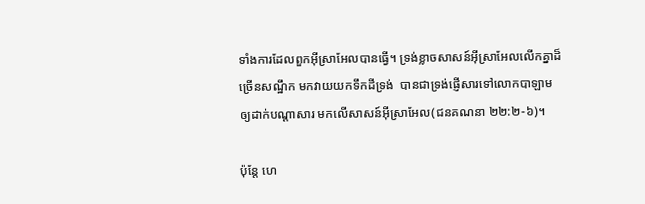ទាំងការដែលពួកអ៊ីស្រាអែលបានធ្វើ។ ទ្រង់ខ្លាចសាសន៍អ៊ីស្រាអែលលើកគ្នាដ៏ច្រើនសណ្ឋឹក មកវាយយកទឹកដីទ្រង់  បានជាទ្រង់ផ្ញើសារទៅលោកបាឡាម ឲ្យដាក់បណ្តាសារ មកលើសាសន៍អ៊ីស្រាអែល(ជនគណនា ២២:២-៦)។

ប៉ុន្តែ ហេ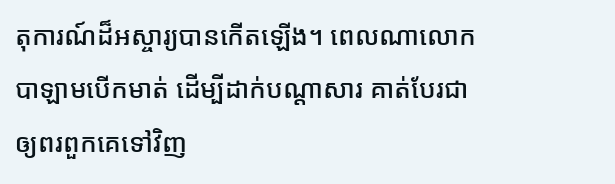តុការណ៍ដ៏អស្ចារ្យបានកើតឡើង។ ពេលណាលោកបាឡាមបើកមាត់ ដើម្បីដាក់បណ្តាសារ គាត់បែរជាឲ្យពរពួកគេទៅវិញ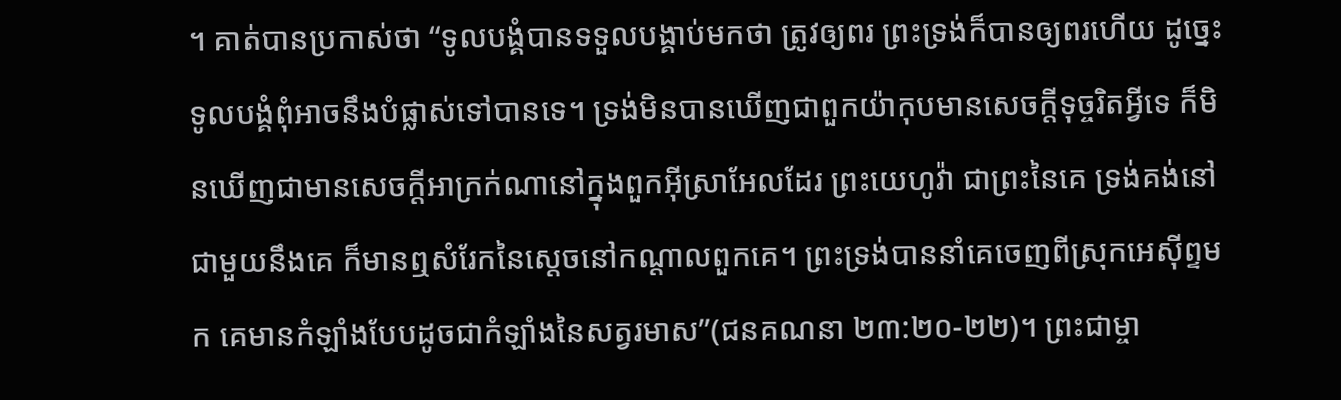។ គាត់បានប្រកាស់ថា “ទូលបង្គំបានទទួលបង្គាប់មកថា ត្រូវឲ្យពរ ព្រះទ្រង់ក៏បានឲ្យពរហើយ ដូច្នេះទូលបង្គំពុំអាចនឹងបំផ្លាស់ទៅបានទេ។ ទ្រង់មិនបានឃើញជាពួកយ៉ាកុបមានសេចក្តីទុច្ចរិតអ្វីទេ ក៏មិនឃើញជាមានសេចក្តីអាក្រក់ណានៅក្នុងពួកអ៊ីស្រាអែលដែរ ព្រះយេហូវ៉ា ជាព្រះនៃគេ ទ្រង់គង់នៅជាមួយនឹងគេ ក៏មានឮសំរែកនៃស្តេចនៅកណ្តាលពួកគេ។ ព្រះទ្រង់បាននាំគេចេញពីស្រុកអេស៊ីព្ទមក គេមានកំឡាំងបែបដូចជាកំឡាំងនៃសត្វរមាស”(ជនគណនា ២៣:២០-២២)។ ព្រះជាម្ចា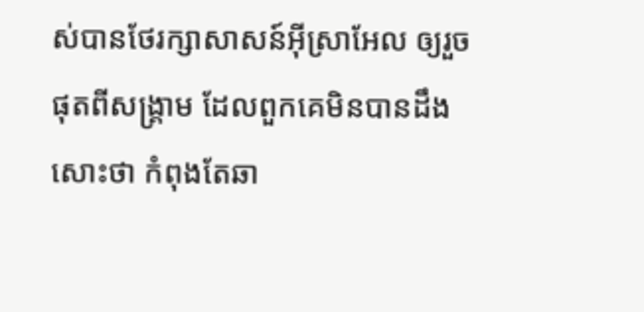ស់បានថែរក្សាសាសន៍អ៊ីស្រាអែល ឲ្យរួចផុតពីសង្រ្គាម ដែលពួកគេមិនបានដឹងសោះថា កំពុងតែឆា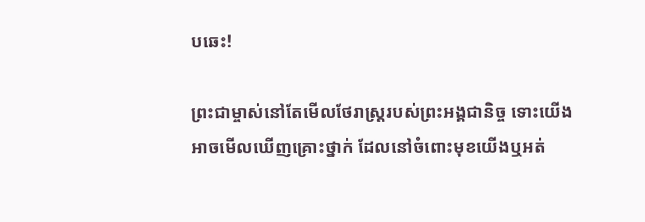បឆេះ!

ព្រះជាម្ចាស់នៅតែមើលថែរាស្រ្តរបស់ព្រះអង្គជានិច្ច ទោះយើងអាចមើលឃើញគ្រោះថ្នាក់ ដែលនៅចំពោះមុខយើងឬអត់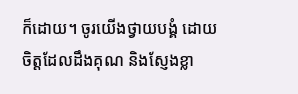ក៏ដោយ។ ចូរយើងថ្វាយបង្គំ ដោយចិត្តដែលដឹងគុណ និងស្ញែងខ្លា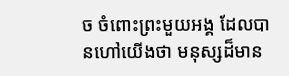ច ចំពោះព្រះមួយអង្គ ដែលបានហៅយើងថា មនុស្សដ៏មាន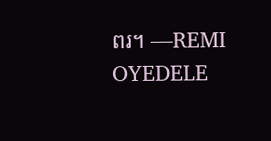ពរ។ —REMI OYEDELE